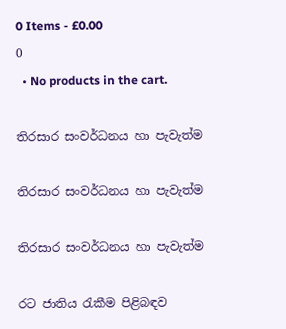0 Items - £0.00
0
  • No products in the cart.

තිරසාර සංවර්ධනය හා පැවැත්ම

තිරසාර සංවර්ධනය හා පැවැත්ම

තිරසාර සංවර්ධනය හා පැවැත්ම

රට ජාතිය රැකීම පිළිබඳව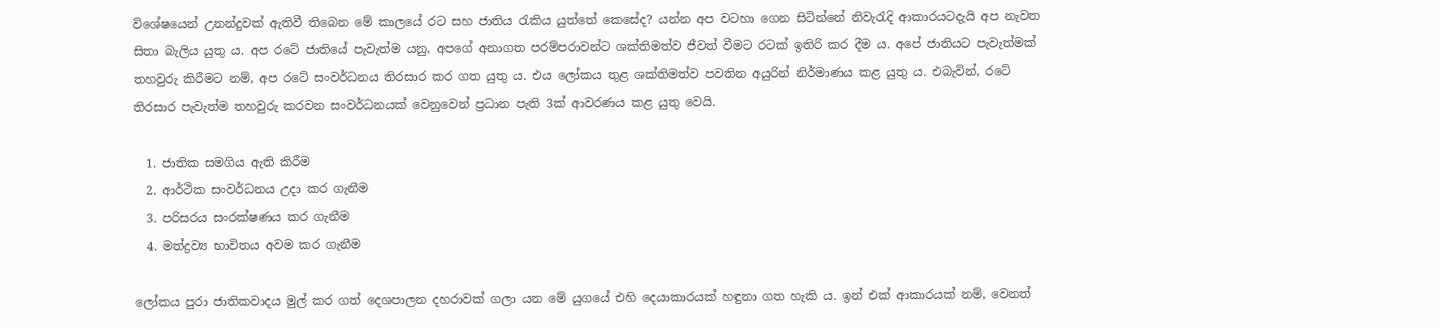විශේෂයෙන් උනන්දුවක් ඇතිවී තිබෙන මේ කාලයේ රට සහ ජාතිය රැකිය යුත්තේ කෙසේද? යන්න අප වටහා ගෙන සිටින්නේ නිවැරැදි ආකාරයටදැයි අප නැවත සිතා බැලිය යුතු ය. අප රටේ ජාතියේ පැවැත්ම යනු, අපගේ අනාගත පරම්පරාවන්ට ශක්තිමත්ව ජීවත් වීමට රටක් ඉතිරි කර දීම ය. අපේ ජාතියට පැවැත්මක් තහවුරු කිරීමට නම්, අප රටේ සංවර්ධනය තිරසාර කර ගත යුතු ය. එය ලෝකය තුළ ශක්තිමත්ව පවතින අයුරින් නිර්මාණය කළ යුතු ය. එබැවින්, රටේ තිරසාර පැවැත්ම තහවුරු කරවන සංවර්ධනයක් වෙනුවෙන් ප්‍රධාන පැති 3ක් ආවරණය කළ යුතු වෙයි.

  1. ජාතික සමගිය ඇති කිරීම
  2. ආර්ථික සංවර්ධනය උදා කර ගැනීම
  3. පරිසරය සංරක්ෂණය කර ගැනීම
  4. මත්ද්‍රව්‍ය භාවිතය අවම කර ගැනීම

ලෝකය පුරා ජාතිකවාදය මුල් කර ගත් දෙශපාලන දහරාවක් ගලා යන මේ යුගයේ එහි දෙයාකාරයක් හඳුනා ගත හැකි ය. ඉන් එක් ආකාරයක් නම්, වෙනත්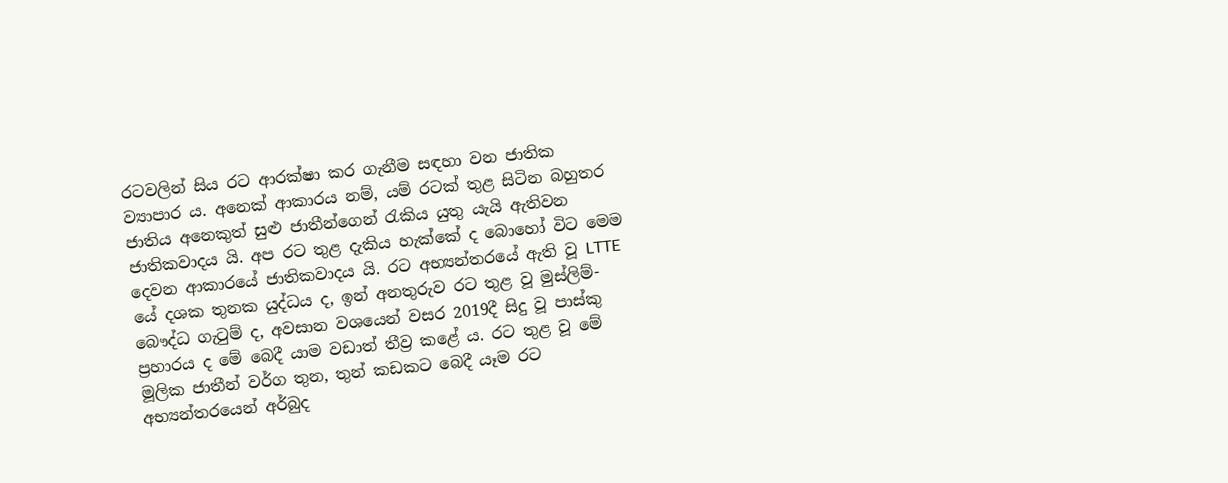රටවලින් සිය රට ආරක්ෂා කර ගැනීම සඳහා වන ජාතික ව්‍යාපාර ය. අනෙක් ආකාරය නම්, යම් රටක් තුළ සිටින බහුතර ජාතිය අනෙකුත් සුළු ජාතීන්ගෙන් රැකිය යුතු යැයි ඇතිවන ජාතිකවාදය යි. අප රට තුළ දැකිය හැක්කේ ද බොහෝ විට මෙම දෙවන ආකාරයේ ජාතිකවාදය යි. රට අභ්‍යන්තරයේ ඇති වූ LTTE යේ දශක තුනක යුද්ධය ද, ඉන් අනතුරුව රට තුළ වූ මුස්ලිම්-බෞද්ධ ගැටුම් ද, අවසාන වශයෙන් වසර 2019දී සිදු වූ පාස්කු ප්‍රහාරය ද මේ බෙදී යාම වඩාත් තීව්‍ර කළේ ය. රට තුළ වූ මේ මූලික ජාතීන් වර්ග තුන, තුන් කඩකට බෙදී යෑම රට අභ්‍යන්තරයෙන් අර්බුද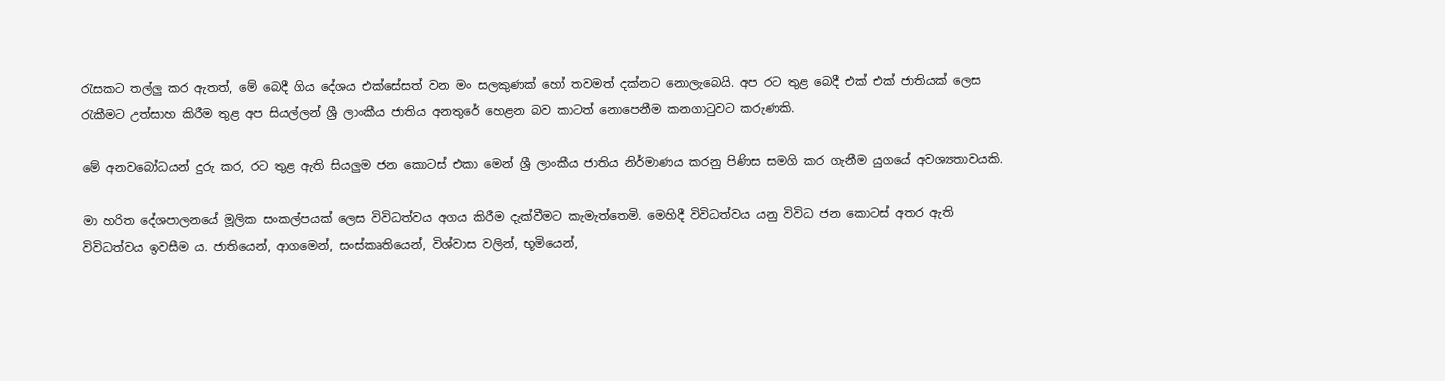රැසකට තල්ලු කර ඇතත්, මේ බෙදී ගිය දේශය එක්සේසත් වන මං සලකුණක් හෝ තවමත් දක්නට නොලැබෙයි. අප රට තුළ බෙදී එක් එක් ජාතියක් ලෙස රැකීමට උත්සාහ කිරීම තුළ අප සියල්ලන් ශ්‍රී ලාංකීය ජාතිය අනතුරේ හෙළන බව කාටත් නොපෙනීම කනගාටුවට කරුණකි.

මේ අනවබෝධයන් දුරු කර, රට තුළ ඇති සියලුම ජන කොටස් එකා මෙන් ශ්‍රී ලාංකීය ජාතිය නිර්මාණය කරනු පිණිස සමගි කර ගැනීම යුගයේ අවශ්‍යතාවයකි.

මා හරිත දේශපාලනයේ මූලික සංකල්පයක් ලෙස විවිධත්වය අගය කිරීම දැක්වීමට කැමැත්තෙමි. මෙහිදී විවිධත්වය යනු විවිධ ජන කොටස් අතර ඇති විවිධත්වය ඉවසීම ය. ජාතියෙන්, ආගමෙන්, සංස්කෘතියෙන්, විශ්වාස වලින්, භූමියෙන්,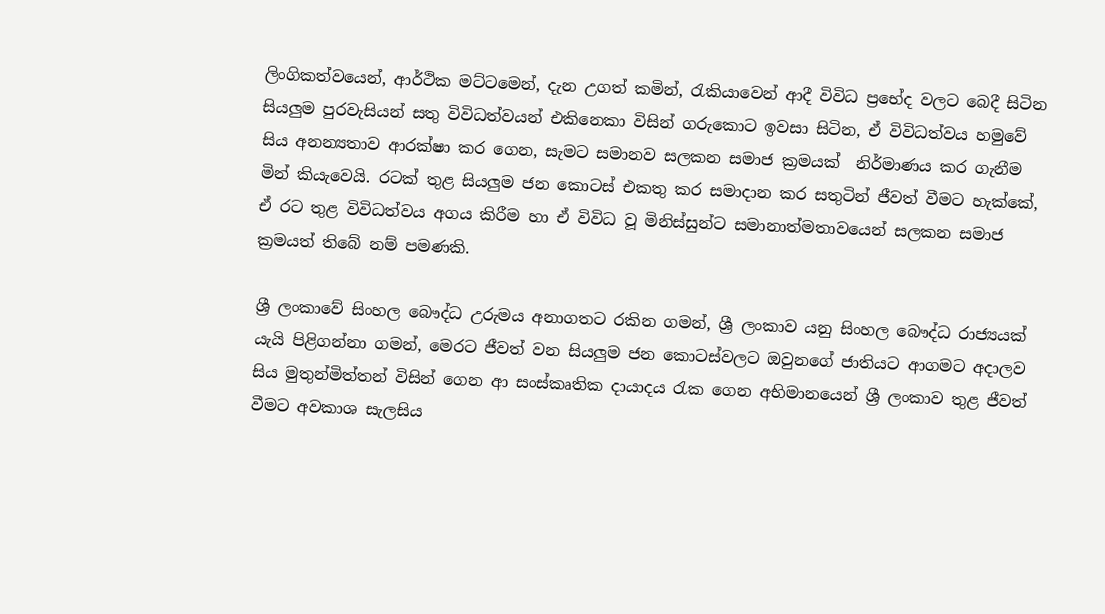ලිංගිකත්වයෙන්, ආර්ථික මට්ටමෙන්, දැන උගත් කමින්, රැකියාවෙන් ආදී විවිධ ප්‍රභේද වලට බෙදී සිටින සියලුම පුරවැසියන් සතු විවිධත්වයන් එකිනෙකා විසින් ගරුකොට ඉවසා සිටින, ඒ විවිධත්වය හමුවේ සිය අනන්‍යතාව ආරක්ෂා කර ගෙන, සැමට සමානව සලකන සමාජ ක්‍රමයක්  නිර්මාණය කර ගැනීම මින් කියැවෙයි. රටක් තුළ සියලුම ජන කොටස් එකතු කර සමාදාන කර සතුටින් ජීවත් වීමට හැක්කේ, ඒ රට තුළ විවිධත්වය අගය කිරීම හා ඒ විවිධ වූ මිනිස්සුන්ට සමානාත්මතාවයෙන් සලකන සමාජ ක්‍රමයත් තිබේ නම් පමණකි.

ශ්‍රී ලංකාවේ සිංහල බෞද්ධ උරුමය අනාගතට රකින ගමන්, ශ්‍රී ලංකාව යනු සිංහල බෞද්ධ රාජ්‍යයක් යැයි පිළිගන්නා ගමන්, මෙරට ජීවත් වන සියලුම ජන කොටස්වලට ඔවුනගේ ජාතියට ආගමට අදාලව සිය මුතුන්මිත්තන් විසින් ගෙන ආ සංස්කෘතික දායාදය රැක ගෙන අභිමානයෙන් ශ්‍රී ලංකාව තුළ ජීවත් වීමට අවකාශ සැලසිය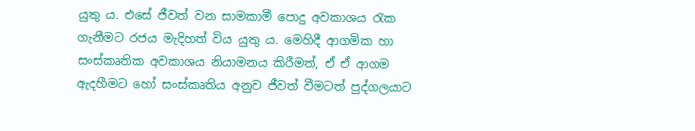යුතු ය. එසේ ජීවත් වන සාමකාමී පොදු අවකාශය රැක ගැනීමට රජය මැදිහත් විය යුතු ය. මෙහිදී ආගමික හා සංස්කෘතික අවකාශය නියාමනය කිරීමත්, ඒ ඒ ආගම ඇදහීමට හෝ සංස්කෘතිය අනුව ජීවත් වීමටත් පුද්ගලයාට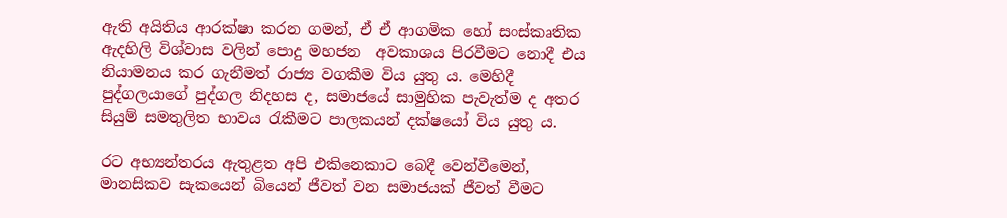ඇති අයිතිය ආරක්ෂා කරන ගමන්, ඒ ඒ ආගමික හෝ සංස්කෘතික ඇදහිලි විශ්වාස වලින් පොදු මහජන  අවකාශය පිරවීමට නොදී එය නියාමනය කර ගැනීමත් රාජ්‍ය වගකීම විය යුතු ය. මෙහිදී පුද්ගලයාගේ පුද්ගල නිදහස ද, සමාජයේ සාමුහික පැවැත්ම ද අතර සියුම් සමතුලිත භාවය රැකීමට පාලකයන් දක්ෂයෝ විය යුතු ය.

රට අභ්‍යන්තරය ඇතුළත අපි එකිනෙකාට බෙදී වෙන්වීමෙන්, මානසිකව සැකයෙන් බියෙන් ජීවත් වන සමාජයක් ජීවත් වීමට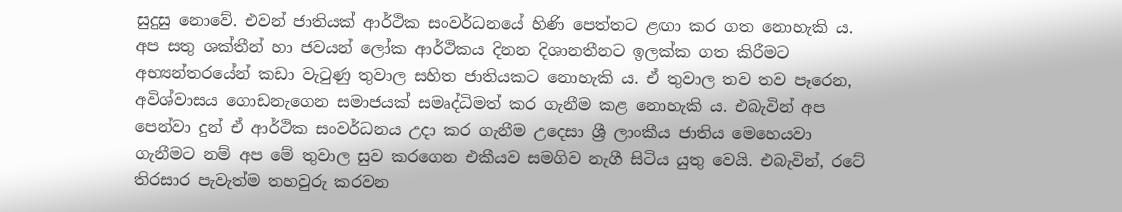සුදුසු නොවේ. එවන් ජාතියක් ආර්ථික සංවර්ධනයේ හිණි පෙත්තට ළඟා කර ගත නොහැකි ය. අප සතු ශක්තීන් හා ජවයන් ලෝක ආර්ථිකය දිනන දිශානතීනට ඉලක්ක ගත කිරීමට අභ්‍යන්තරයේන් කඩා වැටුණු තුවාල සහිත ජාතියකට නොහැකි ය. ඒ තුවාල තව තව පෑරෙන, අවිශ්වාසය ගොඩනැගෙන සමාජයක් සමෘද්ධිමත් කර ගැනීම කළ නොහැකි ය. එබැවින් අප පෙන්වා දුන් ඒ ආර්ථික සංවර්ධනය උදා කර ගැනීම උදෙසා ශ්‍රී ලාංකීය ජාතිය මෙහෙයවා ගැනීමට නම් අප මේ තුවාල සුව කරගෙන එකීයව සමගිව නැගී සිටිය යුතු වෙයි. එබැවින්, රටේ තිරසාර පැවැත්ම තහවුරු කරවන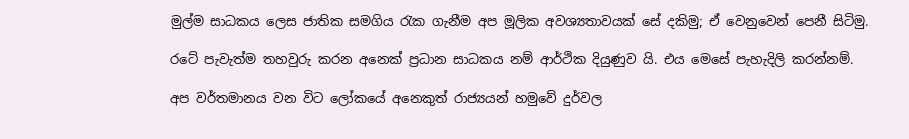මුල්ම සාධකය ලෙස ජාතික සමගිය රැක ගැනීම අප මූලික අවශ්‍යතාවයක් සේ දකිමු; ඒ වෙනුවෙන් පෙනී සිටිමු.

රටේ පැවැත්ම තහවුරු කරන අනෙක් ප්‍රධාන සාධකය නම් ආර්ථික දියුණුව යි. එය මෙසේ පැහැදිලි කරන්නම්.

අප වර්තමානය වන විට ලෝකයේ අනෙකුත් රාජ්‍යයන් හමුවේ දුර්වල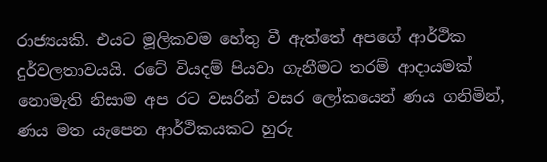රාජ්‍යයකි. එයට මූලිකවම හේතු වී ඇත්තේ අපගේ ආර්ථික දුර්වලතාවයයි. රටේ වියදම් පියවා ගැනීමට තරම් ආදායමක් නොමැති නිසාම අප රට වසරින් වසර ලෝකයෙන් ණය ගනිමින්, ණය මත යැපෙන ආර්ථිකයකට හුරු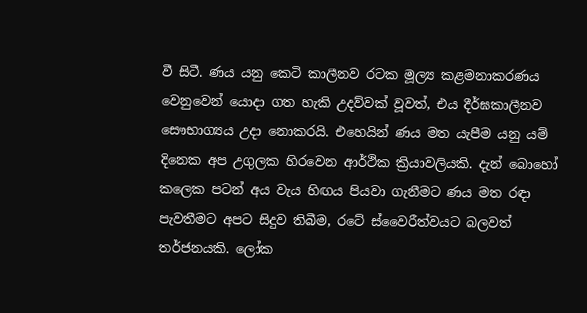වී සිටී. ණය යනු කෙටි කාලීනව රටක මූල්‍ය කළමනාකරණය වෙනුවෙන් යොදා ගත හැකි උදව්වක් වූවත්, එය දීර්ඝකාලීනව සෞභාග්‍යය උදා නොකරයි. එහෙයින් ණය මත යැපීම යනු යම් දිනෙක අප උගුලක හිරවෙන ආර්ථික ක්‍රියාවලියකි. දැන් බොහෝ කලෙක පටන් අය වැය හිඟය පියවා ගැනීමට ණය මත රඳා පැවතීමට අපට සිදුව තිබීම, රටේ ස්වෛරීත්වයට බලවත් තර්ජනයකි. ලෝක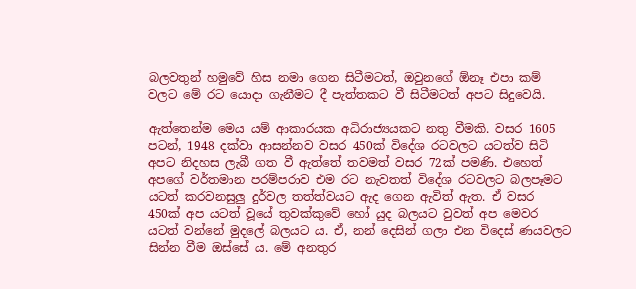බලවතුන් හමුවේ හිස නමා ගෙන සිටීමටත්, ඔවුනගේ ඕනෑ එපා කම් වලට මේ රට යොදා ගැනීමට දී පැත්තකට වී සිටීමටත් අපට සිදුවෙයි.

ඇත්තෙන්ම මෙය යම් ආකාරයක අධිරාජ්‍යයකට නතු වීමකි. වසර 1605 පටන්, 1948 දක්වා ආසන්නව වසර 450ක් විදේශ රටවලට යටත්ව සිටි අපට නිදහස ලැබී ගත වී ඇත්තේ තවමත් වසර 72ක් පමණි. එහෙත් අපගේ වර්තමාන පරම්පරාව එම රට නැවතත් විදේශ රටවලට බලපෑමට යටත් කරවනසුලු දුර්වල තත්ත්වයට ඇද ගෙන ඇවිත් ඇත. ඒ වසර 450ක් අප යටත් වූයේ තුවක්කුවේ හෝ යුද බලයට වුවත් අප මෙවර යටත් වන්නේ මුදලේ බලයට ය. ඒ, නන් දෙසින් ගලා එන විදෙස් ණයවලට සින්න වීම ඔස්සේ ය. මේ අනතුර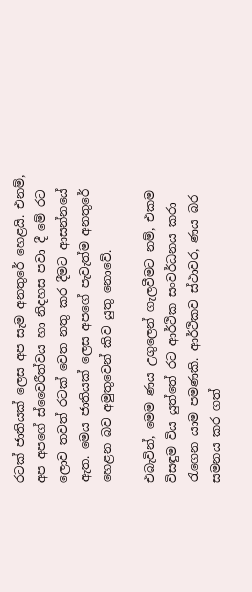රටක් ජාතියක් ලෙස අප සැම අනතුරේ හෙළයි. එනම්, අප අපගේ ස්වෛරීත්වය හා නිදහස පවා දී මේ රට ලොව තවත් රටක් වෙත නතු කර දීමට ආසන්නයේ ඇත. මෙය ජාතියක් ලෙස අපගේ පැවැත්ම අනතුරේ හෙළන බව අමුතුවෙන් කිව යුතු නොවේ.

එබැවින්, මෙම ණය උගුලෙන් ගැලවීමට නම්, එකම විසඳුම විය යුත්තේ රට ආර්ථික සංවර්ධනය කරා රැගෙන යාම පමණකි. ආර්ථිකව ස්ථාවර, ණය බර සමනය කර ගත්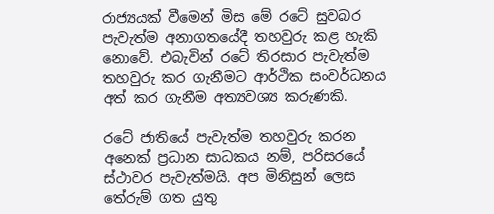රාජ්‍යයක් වීමෙන් මිස මේ රටේ සුවබර පැවැත්ම අනාගතයේදී තහවුරු කළ හැකි නොවේ. එබැවින් රටේ තිරසාර පැවැත්ම තහවුරු කර ගැනීමට ආර්ථික සංවර්ධනය අත් කර ගැනීම අත්‍යවශ්‍ය කරුණකි.

රටේ ජාතියේ පැවැත්ම තහවුරු කරන අනෙක් ප්‍රධාන සාධකය නම්, පරිසරයේ ස්ථාවර පැවැත්මයි. අප මිනිසුන් ලෙස තේරුම් ගත යුතු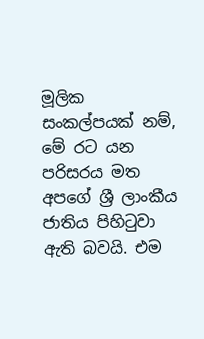මූලික සංකල්පයක් නම්, මේ රට යන පරිසරය මත අපගේ ශ්‍රී ලාංකීය ජාතිය පිහිටුවා ඇති බවයි. එම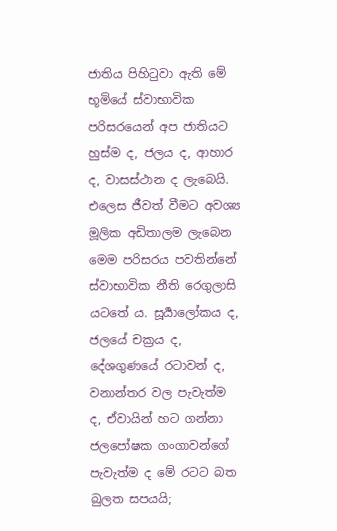ජාතිය පිහිටුවා ඇති මේ භූමියේ ස්වාභාවික පරිසරයෙන් අප ජාතියට හුස්ම ද, ජලය ද, ආහාර ද, වාසස්ථාන ද ලැබෙයි. එලෙස ජීවත් වීමට අවශ්‍ය මූලික අඩිතාලම ලැබෙන මෙම පරිසරය පවතින්නේ ස්වාභාවික නීති රෙගුලාසි යටතේ ය. සූර්‍යාලෝකය ද, ජලයේ චක්‍රය ද, දේශගුණයේ රටාවන් ද, වනාන්තර වල පැවැත්ම ද, ඒවායින් හට ගන්නා ජලපෝෂක ගංගාවන්ගේ පැවැත්ම ද මේ රටට බත බුලත සපයයි;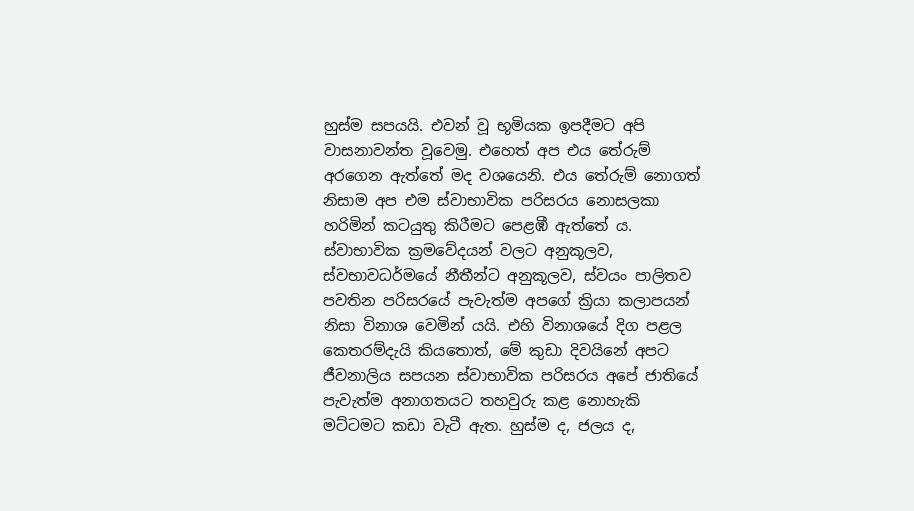හුස්ම සපයයි. එවන් වූ භූමියක ඉපදීමට අපි වාසනාවන්ත වූවෙමු. එහෙත් අප එය තේරුම් අරගෙන ඇත්තේ මද වශයෙනි. එය තේරුම් නොගත් නිසාම අප එම ස්වාභාවික පරිසරය නොසලකා හරිමින් කටයුතු කිරීමට පෙළඹී ඇත්තේ ය. ස්වාභාවික ක්‍රමවේදයන් වලට අනුකූලව, ස්වභාවධර්මයේ නීතීන්ට අනුකූලව, ස්වයං පාලිතව පවතින පරිසරයේ පැවැත්ම අපගේ ක්‍රියා කලාපයන් නිසා විනාශ වෙමින් යයි. එහි විනාශයේ දිග පළල කෙතරම්දැයි කියතොත්, මේ කුඩා දිවයිනේ අපට ජීවනාලිය සපයන ස්වාභාවික පරිසරය අපේ ජාතියේ පැවැත්ම අනාගතයට තහවුරු කළ නොහැකි මට්ටමට කඩා වැටී ඇත. හුස්ම ද, ජලය ද,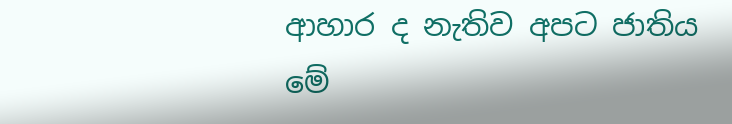ආහාර ද නැතිව අපට ජාතිය මේ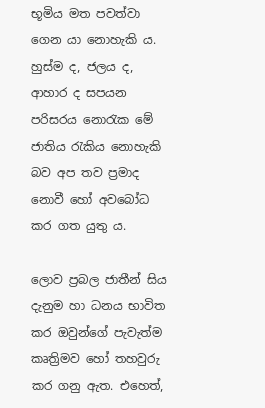භූමිය මත පවත්වා ගෙන යා නොහැකි ය. හුස්ම ද, ජලය ද, ආහාර ද සපයන පරිසරය නොරැක මේ ජාතිය රැකිය නොහැකි බව අප තව ප්‍රමාද නොවී හෝ අවබෝධ කර ගත යුතු ය.

ලොව ප්‍රබල ජාතීන් සිය දැනුම හා ධනය භාවිත කර ඔවුන්ගේ පැවැත්ම කෘත්‍රිමව හෝ තහවුරු කර ගනු ඇත. එහෙත්,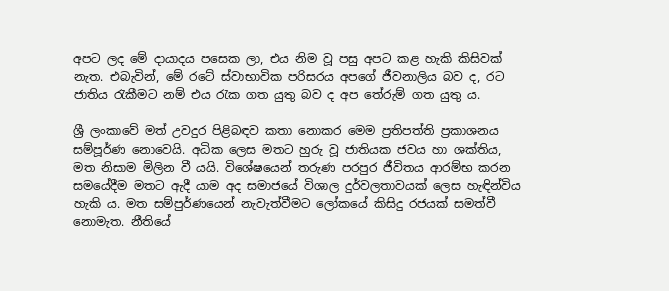අපට ලද මේ දායාදය පසෙක ලා, එය නිම වූ පසු අපට කළ හැකි කිසිවක් නැත. එබැවින්, මේ රටේ ස්වාභාවික පරිසරය අපගේ ජීවනාලිය බව ද, රට ජාතිය රැකීමට නම් එය රැක ගත යුතු බව ද අප තේරුම් ගත යුතු ය.

ශ්‍රී ලංකාවේ මත් උවදුර පිළිබඳව කතා නොකර මෙම ප්‍රතිපත්ති ප්‍රකාශනය සම්පූර්ණ නොවෙයි. අධික ලෙස මතට හුරු වූ ජාතියක ජවය හා ශක්තිය, මත නිසාම මිලින වී යයි. විශේෂයෙන් තරුණ පරපුර ජීවිතය ආරම්භ කරන සමයේදීම මතට ඇදී යාම අද සමාජයේ විශාල දුර්වලතාවයක් ලෙස හැඳින්විය හැකි ය. මත සම්පුර්ණයෙන් නැවැත්වීමට ලෝකයේ කිසිදු රජයක් සමත්වී නොමැත. නීතියේ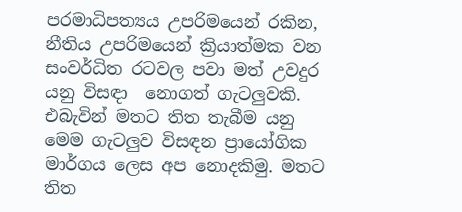පරමාධිපත්‍යය උපරිමයෙන් රකින, නීතිය උපරිමයෙන් ක්‍රියාත්මක වන සංවර්ධිත රටවල පවා මත් උවදුර යනු විසඳා  නොගත් ගැටලුවකි. එබැවින් මතට තිත තැබීම යනු මෙම ගැටලුව විසඳන ප්‍රායෝගික මාර්ගය ලෙස අප නොදකිමු. මතට තිත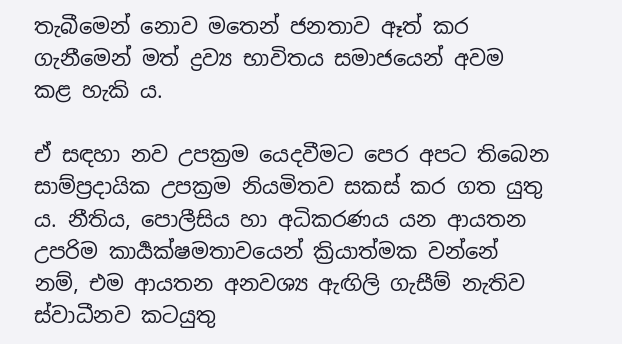තැබීමෙන් නොව මතෙන් ජනතාව ඈත් කර ගැනීමෙන් මත් ද්‍රව්‍ය භාවිතය සමාජයෙන් අවම කළ හැකි ය.

ඒ සඳහා නව උපක්‍රම යෙදවීමට පෙර අපට තිබෙන සාම්ප්‍රදායික උපක්‍රම නියමිතව සකස් කර ගත යුතු ය. නීතිය, පොලීසිය හා අධිකරණය යන ආයතන උපරිම කාර්‍යක්ෂමතාවයෙන් ක්‍රියාත්මක වන්නේ නම්, එම ආයතන අනවශ්‍ය ඇඟිලි ගැසීම් නැතිව ස්වාධීනව කටයුතු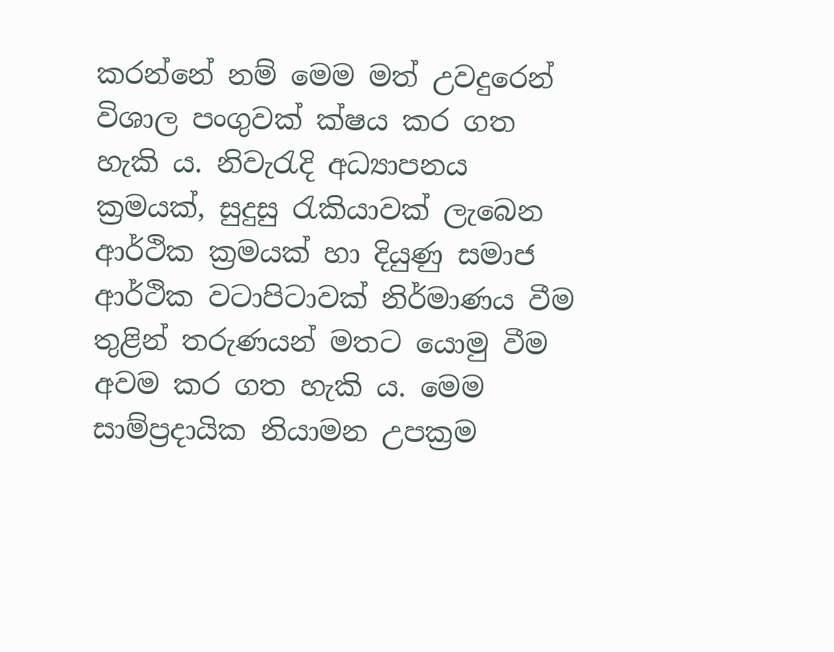කරන්නේ නම් මෙම මත් උවදුරෙන් විශාල පංගුවක් ක්ෂය කර ගත හැකි ය. නිවැරැදි අධ්‍යාපනය ක්‍රමයක්, සුදුසු රැකියාවක් ලැබෙන ආර්ථික ක්‍රමයක් හා දියුණු සමාජ ආර්ථික වටාපිටාවක් නිර්මාණය වීම තුළින් තරුණයන් මතට යොමු වීම අවම කර ගත හැකි ය. මෙම සාම්ප්‍රදායික නියාමන උපක්‍රම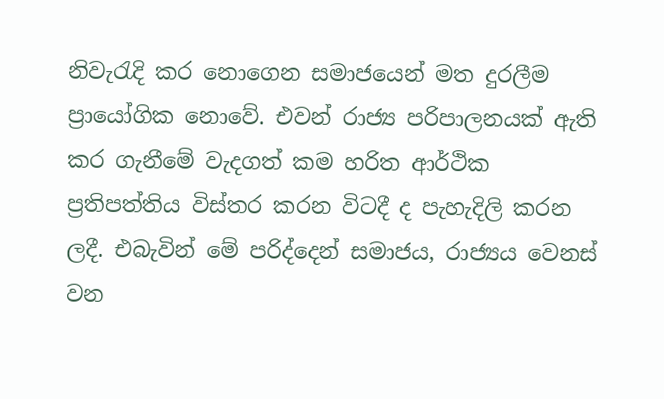නිවැරැදි කර නොගෙන සමාජයෙන් මත දුරලීම ප්‍රායෝගික නොවේ. එවන් රාජ්‍ය පරිපාලනයක් ඇති කර ගැනීමේ වැදගත් කම හරිත ආර්ථික ප්‍රතිපත්තිය විස්තර කරන විටදී ද පැහැදිලි කරන ලදී. එබැවින් මේ පරිද්දෙන් සමාජය, රාජ්‍යය වෙනස් වන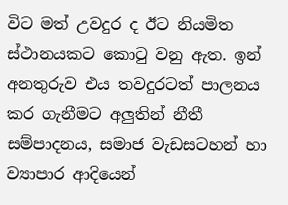විට මත් උවදුර ද ඊට නියමිත ස්ථානයකට කොටු වනු ඇත. ඉන් අනතුරුව එය තවදුරටත් පාලනය කර ගැනීමට අලුතින් නීතී සම්පාදනය, සමාජ වැඩසටහන් හා ව්‍යාපාර ආදියෙන්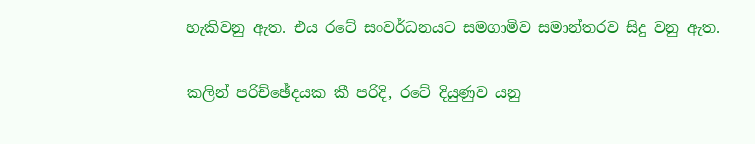හැකිවනු ඇත. එය රටේ සංවර්ධනයට සමගාමිව සමාන්තරව සිදු වනු ඇත.

කලින් පරිච්ඡේදයක කී පරිදි, රටේ දියුණුව යනු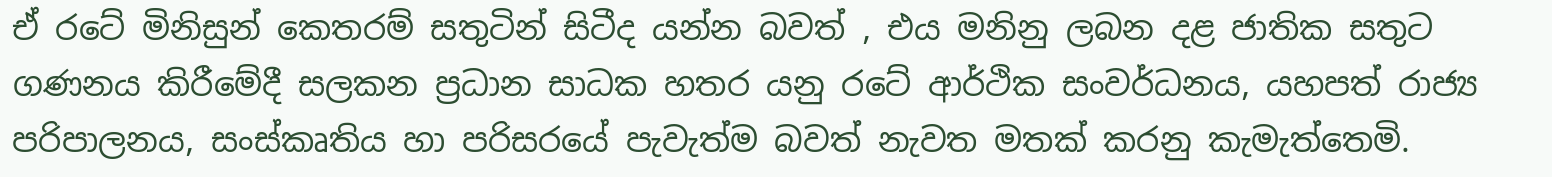ඒ රටේ මිනිසුන් කෙතරම් සතුටින් සිටීද යන්න බවත් , එය මනිනු ලබන දළ ජාතික සතුට ගණනය කිරීමේදී සලකන ප්‍රධාන සාධක හතර යනු රටේ ආර්ථික සංවර්ධනය, යහපත් රාජ්‍ය පරිපාලනය, සංස්කෘතිය හා පරිසරයේ පැවැත්ම බවත් නැවත මතක් කරනු කැමැත්තෙමි.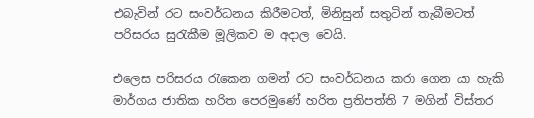එබැවින් රට සංවර්ධනය කිරීමටත්, මිනිසුන් සතුටින් තැබීමටත් පරිසරය සුරැකීම මූලිකව ම අදාල වෙයි.

එලෙස පරිසරය රැකෙන ගමන් රට සංවර්ධනය කරා ගෙන යා හැකි මාර්ගය ජාතික හරිත පෙරමුණේ හරිත ප්‍රතිපත්ති 7 මගින් විස්තර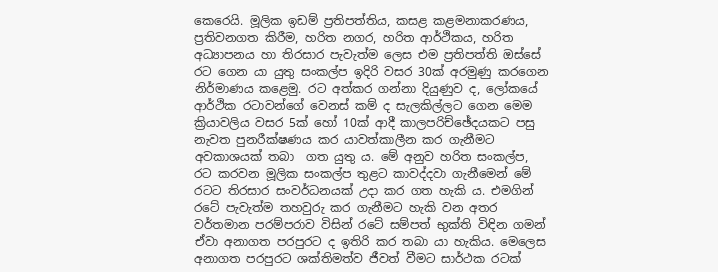කෙරෙයි. මූලික ඉඩම් ප්‍රතිපත්තිය, කසළ කළමනාකරණය, ප්‍රතිවනගත කිරීම, හරිත නගර, හරිත ආර්ථිකය, හරිත අධ්‍යාපනය හා තිරසාර පැවැත්ම ලෙස එම ප්‍රතිපත්ති ඔස්සේ රට ගෙන යා යුතු සංකල්ප ඉදිරි වසර 30ක් අරමුණු කරගෙන නිර්මාණය කළෙමු. රට අත්කර ගන්නා දියුණුව ද, ලෝකයේ ආර්ථික රටාවන්ගේ වෙනස් කම් ද සැලකිල්ලට ගෙන මෙම ක්‍රියාවලිය වසර 5ක් හෝ 10ක් ආදී කාලපරිච්ඡේදයකට පසු නැවත පුනරීක්ෂණය කර යාවත්කාලීන කර ගැනීමට අවකාශයක් තබා  ගත යුතු ය. මේ අනුව හරිත සංකල්ප, රට කරවන මූලික සංකල්ප තුළට කාවද්දවා ගැනීමෙන් මේ රටට තිරසාර සංවර්ධනයක් උදා කර ගත හැකි ය. එමගින් රටේ පැවැත්ම තහවුරු කර ගැනීමට හැකි වන අතර වර්තමාන පරම්පරාව විසින් රටේ සම්පත් භුක්ති විඳින ගමන් ඒවා අනාගත පරපුරට ද ඉතිරි කර තබා යා හැකිය. මෙලෙස අනාගත පරපුරට ශක්තිමත්ව ජීවත් වීමට සාර්ථක රටක්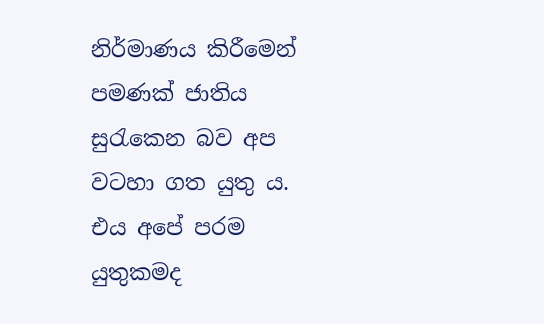නිර්මාණය කිරීමෙන් පමණක් ජාතිය සුරැකෙන බව අප වටහා ගත යුතු ය. එය අපේ පරම යුතුකමද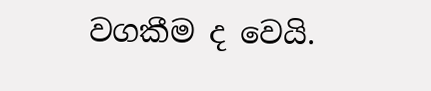වගකීම ද වෙයි.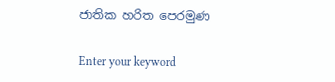ජාතික හරිත පෙරමුණ

Enter your keyword